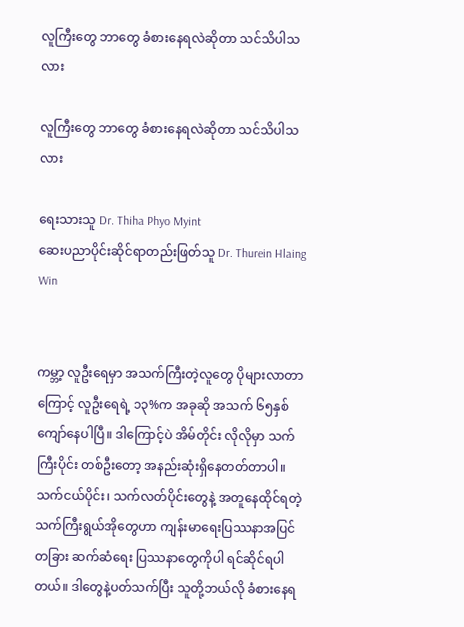လူကြီးတွေ ဘာတွေ ခံစားနေရလဲဆိုတာ သင်သိပါသလား

လူကြီးတွေ ဘာတွေ ခံစားနေရလဲဆိုတာ သင်သိပါသလား

ရေးသားသူ Dr. Thiha Phyo Myint
ဆေးပညာပိုင်းဆိုင်ရာတည်းဖြတ်သူ Dr. Thurein Hlaing Win


ကမ္ဘာ့ လူဦးရေမှာ အသက်ကြီးတဲ့လူတွေ ပိုများလာတာကြောင့် လူဦးရေရဲ့ ၁၃%က အခုဆို အသက် ၆၅နှစ်ကျော်နေပါပြီ။ ဒါကြောင့်ပဲ အိမ်တိုင်း လိုလိုမှာ သက်ကြီးပိုင်း တစ်ဦးတော့ အနည်းဆုံးရှိနေတတ်တာပါ။ သက်ငယ်ပိုင်း၊ သက်လတ်ပိုင်းတွေနဲ့ အတူနေထိုင်ရတဲ့ သက်ကြီးရွယ်အိုတွေဟာ ကျန်းမာရေးပြဿနာအပြင် တခြား ဆက်ဆံရေး ပြဿနာတွေကိုပါ ရင်ဆိုင်ရပါတယ်။ ဒါတွေနဲ့ပတ်သက်ပြီး သူတို့ဘယ်လို ခံစားနေရ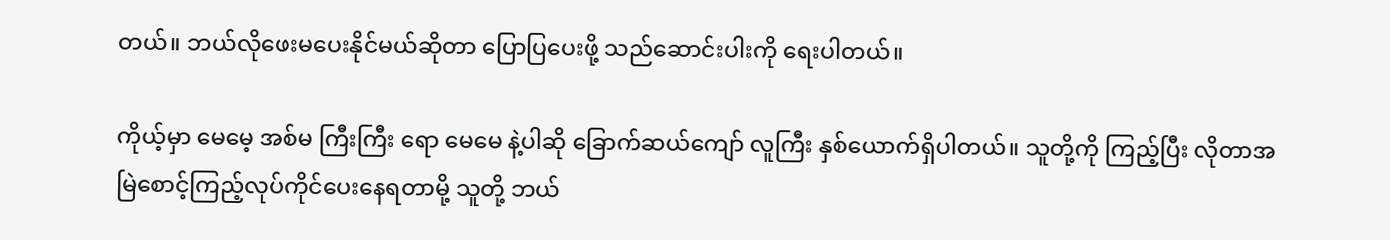တယ်။ ဘယ်လိုဖေးမပေးနိုင်မယ်ဆိုတာ ပြောပြပေးဖို့ သည်ဆောင်းပါးကို ရေးပါတယ်။

ကိုယ့်မှာ မေမေ့ အစ်မ ကြီးကြီး ရော မေမေ နဲ့ပါဆို ခြောက်ဆယ်ကျော် လူကြီး နှစ်ယောက်ရှိပါတယ်။ သူတို့ကို ကြည့်ပြီး လိုတာအမြဲစောင့်ကြည့်လုပ်ကိုင်ပေးနေရတာမို့ သူတို့ ဘယ်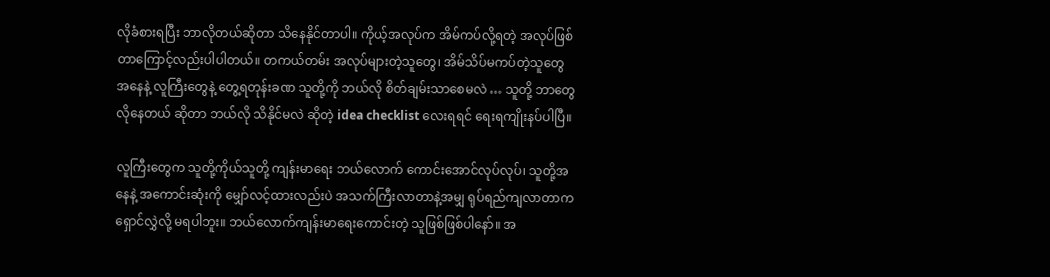လိုခံစားရပြီး ဘာလိုတယ်ဆိုတာ သိနေနိုင်တာပါ။ ကိုယ့်အလုပ်က အိမ်ကပ်လို့ရတဲ့ အလုပ်ဖြစ်တာကြောင့်လည်းပါပါတယ်။ တကယ်တမ်း အလုပ်များတဲ့သူတွေ၊ အိမ်သိပ်မကပ်တဲ့သူတွေ အနေနဲ့ လူကြီးတွေနဲ့ တွေ့ရတုန်းခဏ သူတို့ကို ဘယ်လို စိတ်ချမ်းသာစေမလဲ … သူတို့ ဘာတွေလိုနေတယ် ဆိုတာ ဘယ်လို သိနိုင်မလဲ ဆိုတဲ့ idea checklist လေးရရင် ရေးရကျိုးနပ်ပါပြီ။

လူကြီးတွေက သူတို့ကိုယ်သူတို့ ကျန်းမာရေး ဘယ်လောက် ကောင်းအောင်လုပ်လုပ်၊ သူတို့အနေနဲ့ အကောင်းဆုံးကို မျှော်လင့်ထားလည်းပဲ အသက်ကြီးလာတာနဲ့အမျှ ရုပ်ရည်ကျလာတာက ရှောင်လွှဲလို့ မရပါဘူး။ ဘယ်လောက်ကျန်းမာရေးကောင်းတဲ့ သူဖြစ်ဖြစ်ပါနော်။ အ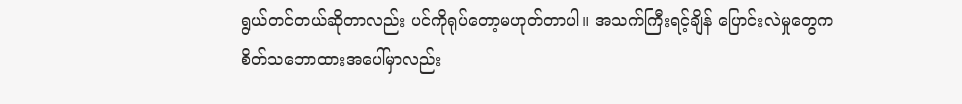ရွယ်တင်တယ်ဆိုတာလည်း ပင်ကိုရုပ်တော့မဟုတ်တာပါ။ အသက်ကြီးရင့်ချိန် ပြောင်းလဲမှုတွေက စိတ်သဘောထားအပေါ်မှာလည်း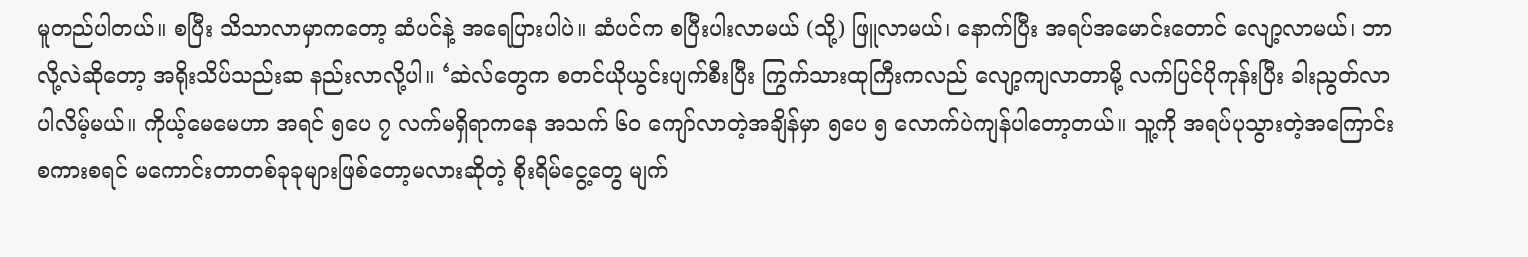မူတည်ပါတယ်။ စပြီး သိသာလာမှာကတော့ ဆံပင်နဲ့ အရေပြားပါပဲ။ ဆံပင်က စပြီးပါးလာမယ် (သို့) ဖြူလာမယ်၊ နောက်ပြီး အရပ်အမောင်းတောင် လျော့လာမယ်၊ ဘာလို့လဲဆိုတော့ အရိုးသိပ်သည်းဆ နည်းလာလို့ပါ။ ‘ဆဲလ်တွေက စတင်ယိုယွင်းပျက်စီးပြီး ကြွက်သားထုကြီးကလည် လျော့ကျလာတာမို့ လက်ပြင်ပိုကုန်းပြီး ခါးညွတ်လာပါလိမ့်မယ်။ ကိုယ့်မေမေဟာ အရင် ၅ပေ ၇ လက်မရှိရာကနေ အသက် ၆၀ ကျော်လာတဲ့အချိန်မှာ ၅ပေ ၅ လောက်ပဲကျန်ပါတော့တယ်။ သူ့ကို အရပ်ပုသွားတဲ့အကြောင်း စကားစရင် မကောင်းတာတစ်ခုခုများဖြစ်တော့မလားဆိုတဲ့ စိုးရိမ်ငွေ့တွေ မျက်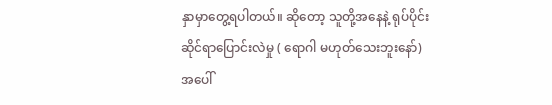နှာမှာတွေ့ရပါတယ်။ ဆိုတော့ သူတို့အနေနဲ့ ရုပ်ပိုင်းဆိုင်ရာပြောင်းလဲမှု ( ရောဂါ မဟုတ်သေးဘူးနော်) အပေါ်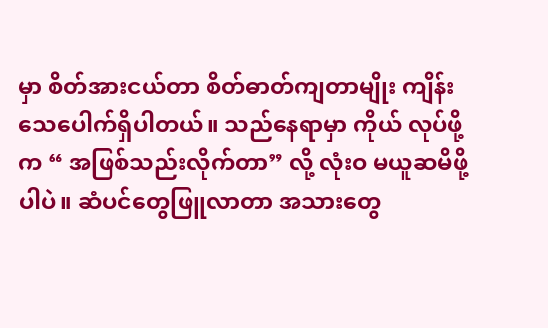မှာ စိတ်အားငယ်တာ စိတ်ဓာတ်ကျတာမျိုး ကျိန်းသေပေါက်ရှိပါတယ်။ သည်နေရာမှာ ကိုယ် လုပ်ဖို့က “ အဖြစ်သည်းလိုက်တာ” လို့ လုံးဝ မယူဆမိဖို့ပါပဲ။ ဆံပင်တွေဖြူလာတာ အသားတွေ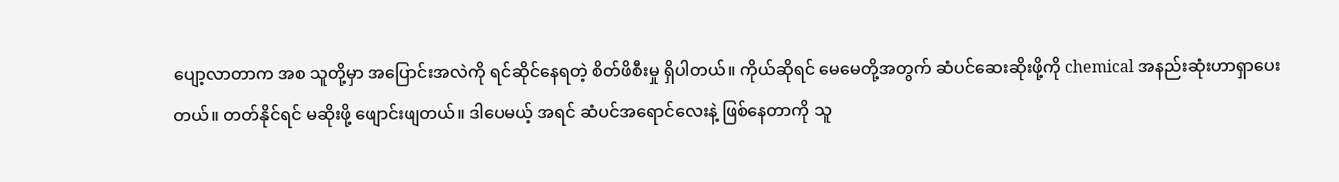ပျော့လာတာက အစ သူတို့မှာ အပြောင်းအလဲကို ရင်ဆိုင်နေရတဲ့ စိတ်ဖိစီးမှု ရှိပါတယ်။ ကိုယ်ဆိုရင် မေမေတို့အတွက် ဆံပင်ဆေးဆိုးဖို့ကို chemical အနည်းဆုံးဟာရှာပေးတယ်။ တတ်နိုင်ရင် မဆိုးဖို့ ဖျောင်းဖျတယ်။ ဒါပေမယ့် အရင် ဆံပင်အရောင်လေးနဲ့ ဖြစ်နေတာကို သူ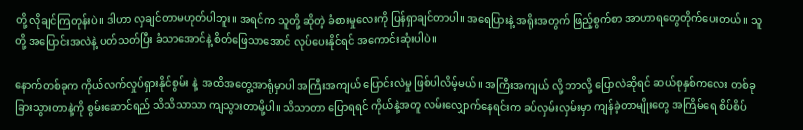တို့ လိုချင်ကြတုန်းပဲ။ ဒါဟာ လှချင်တာမဟုတ်ပါဘူး။ အရင်က သူတို့ ဆိုတဲ့ ခံစားမှုလေးကို ပြန်ရှာချင်တာပါ။ အရေပြားနဲ့ အရိုးအတွက် ဖြည့်စွက်စာ အာဟာရတွေတိုက်ပေးတယ်။ သူတို့ အပြောင်းအလဲနဲ့ ပတ်သတ်ပြီး ခံသာအောင်နဲ့ စိတ်ဖြေသာအောင် လုပ်ပေးနိုင်ရင် အကောင်းဆုံးပါပဲ။

နောက်တစ်ခုက ကိုယ်လက်လှုပ်ရှားနိုင်စွမ်း နဲ့  အထိအတွေ့အာရုံမှာပါ အကြီးအကျယ် ပြောင်းလဲမှု ဖြစ်ပါလိမ့်မယ်။ အကြီးအကျယ် လို့ ဘာလို့ ပြောလဲဆိုရင် ဆယ်စုနှစ်ကလေး တစ်ခု ခြားသွားတာနဲ့ကို စွမ်းဆောင်ရည် သိသိသာသာ ကျသွားတာမို့ပါ။ သိသာတာ ပြောရရင် ကိုယ်နဲ့အတူ လမ်းလျှောက်နေရင်းက ခပ်လှမ်းလှမ်းမှာ ကျန်ခဲ့တာမျိုးတွေ အကြိမ်ရေ စိပ်စိပ်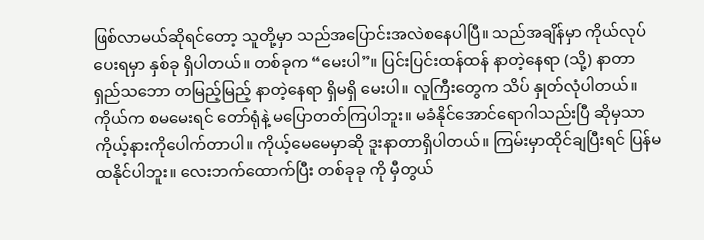ဖြစ်လာမယ်ဆိုရင်တော့ သူတို့မှာ သည်အပြောင်းအလဲစနေပါပြီ။ သည်အချိန်မှာ ကိုယ်လုပ်ပေးရမှာ နှစ်ခု ရှိပါတယ်။ တစ်ခုက “မေးပါ”။ ပြင်းပြင်းထန်ထန် နာတဲ့နေရာ (သို့) နာတာရှည်သဘော တမြည့်မြည့် နာတဲ့နေရာ ရှိမရှိ မေးပါ။ လူကြီးတွေက သိပ် နှုတ်လုံပါတယ်။ ကိုယ်က စမမေးရင် တော်ရုံနဲ့ မပြောတတ်ကြပါဘူး။ မခံနိုင်အောင်ရောဂါသည်းပြီ ဆိုမှသာ ကိုယ့်နားကိုပေါက်တာပါ။ ကိုယ့်မေမေမှာဆို ဒူးနာတာရှိပါတယ်။ ကြမ်းမှာထိုင်ချပြီးရင် ပြန်မထနိုင်ပါဘူး။ လေးဘက်ထောက်ပြီး တစ်ခုခု ကို မှီတွယ်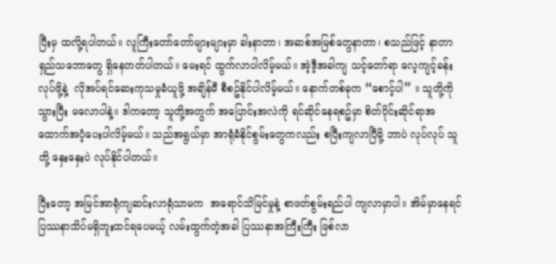ပြီးမှ ထလို့ရပါတယ်။ လူကြီးတော်တော်များများမှာ ခါးနာတာ၊ အဆစ်အမြစ်တွေနာတာ၊ စသည်ဖြင့် နာတာရှည်သဘောတွေ ရှိနေတတ်ပါတယ်။ မေးရင် ထွက်လာပါလိမ့်မယ်။ အဲ့ဒီ့အခါကျ သင့်တော်ရာ လေ့ကျင့်ခန်းလုပ်ဖို့နဲ့  လိုအပ်ရင်ဆေးကုသမှုခံယူဖို့ အချိန်မီ စီစဥ်နိုင်ပါလိမ့်မယ်။ နောက်တစ်ခုက “စောင့်ပါ” ။ သူတို့ကို သွားပြီး မလောပါနဲ့။ ဒါကတော့ သူတို့အတွက် အပြောင်းအလဲကို ရင်ဆိုင်နေရစဥ်မှာ စိတ်ပိုင်းဆိုင်ရာအထောက်အပံ့ပေးပါလိမ့်မယ်။ သည်အရွယ်မှာ အာရုံခံနိုင်စွမ်းတွေကလည်း စပြီးကျလာပြီမို့ ဘာပဲ လုပ်လုပ် သူတို့ နှေးနှေးပဲ လုပ်နိုင်ပါတယ်။

ပြီးတော့ အမြင်အာရုံကျဆင်းလာရုံသာမက  အရောင်သိမြင်မှုနဲ့ စာဖတ်စွမ်းရည်ပါ ကျလာမှာပါ။ အိမ်မှာနေရင် ပြဿနာသိပ်မရှိဘူးထင်ရပေမယ့် လမ်းထွက်တဲ့အခါ ပြဿနာအကြီးကြီး ဖြစ်လာ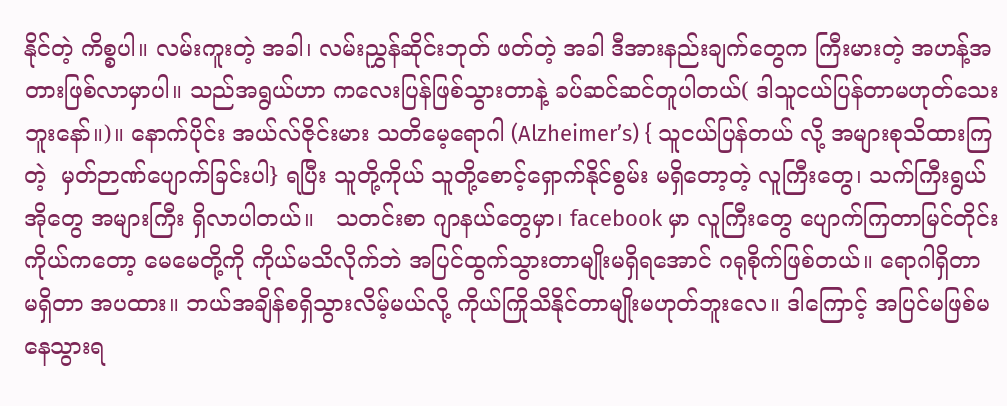နိုင်တဲ့ ကိစ္စပါ။ လမ်းကူးတဲ့ အခါ၊ လမ်းညွှန်ဆိုင်းဘုတ် ဖတ်တဲ့ အခါ ဒီအားနည်းချက်တွေက ကြီးမားတဲ့ အဟန့်အတားဖြစ်လာမှာပါ။ သည်အရွယ်ဟာ ကလေးပြန်ဖြစ်သွားတာနဲ့ ခပ်ဆင်ဆင်တူပါတယ်( ဒါသူငယ်ပြန်တာမဟုတ်သေးဘူးနော်။)။ နောက်ပိုင်း အယ်လ်ဇိုင်းမား သတိမေ့ရောဂါ (Alzheimer’s) { သူငယ်ပြန်တယ် လို့ အများစုသိထားကြတဲ့  မှတ်ဉာဏ်ပျောက်ခြင်းပါ} ရပြီး သူတို့ကိုယ် သူတို့စောင့်ရှောက်နိုင်စွမ်း မရှိတော့တဲ့ လူကြီးတွေ၊ သက်ကြီးရွယ်အိုတွေ အများကြီး ရှိလာပါတယ်။   သတင်းစာ ဂျာနယ်တွေမှာ၊ facebook မှာ လူကြီးတွေ ပျောက်ကြတာမြင်တိုင်း ကိုယ်ကတော့ မေမေတို့ကို ကိုယ်မသိလိုက်ဘဲ အပြင်ထွက်သွားတာမျိုးမရှိရအောင် ဂရုစိုက်ဖြစ်တယ်။ ရောဂါရှိတာ မရှိတာ အပထား။ ဘယ်အချိန်စရှိသွားလိမ့်မယ်လို့ ကိုယ်ကြိုသိနိုင်တာမျိုးမဟုတ်ဘူးလေ။ ဒါကြောင့် အပြင်မဖြစ်မနေသွားရ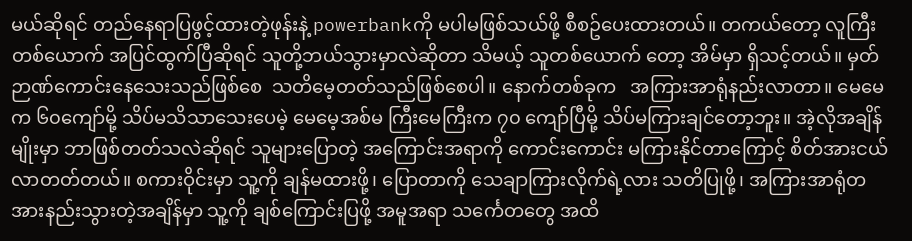မယ်ဆိုရင် တည်နေရာပြဖွင့်ထားတဲ့ဖုန်းနဲ့ powerbankကို မပါမဖြစ်သယ်ဖို့ စီစဥ်ပေးထားတယ်။ တကယ်တော့ လူကြီးတစ်ယောက် အပြင်ထွက်ပြီဆိုရင် သူတို့ဘယ်သွားမှာလဲဆိုတာ သိမယ့် သူတစ်ယောက် တော့ အိမ်မှာ ရှိသင့်တယ်။ မှတ်ဉာဏ်ကောင်းနေသေးသည်ဖြစ်စေ  သတိမေ့တတ်သည်ဖြစ်စေပါ။ နောက်တစ်ခုက   အကြားအာရုံနည်းလာတာ။ မေမေက ၆၀ကျော်မို့ သိပ်မသိသာသေးပေမဲ့ မေမေ့အစ်မ ကြီးမေကြီးက ၇၀ ကျော်ပြီမို့ သိပ်မကြားချင်တော့ဘူး။ အဲ့လိုအချိန်မျိုးမှာ ဘာဖြစ်တတ်သလဲဆိုရင် သူများပြောတဲ့ အကြောင်းအရာကို ကောင်းကောင်း မကြားနိုင်တာကြောင့် စိတ်အားငယ်လာတတ်တယ်။ စကားဝိုင်းမှာ သူ့ကို ချန်မထားဖို့၊ ပြောတာကို သေချာကြားလိုက်ရဲ့လား သတိပြုဖို့၊ အကြားအာရုံတအားနည်းသွားတဲ့အချိန်မှာ သူ့ကို ချစ်ကြောင်းပြဖို့ အမူအရာ သင်္ကေတတွေ အထိ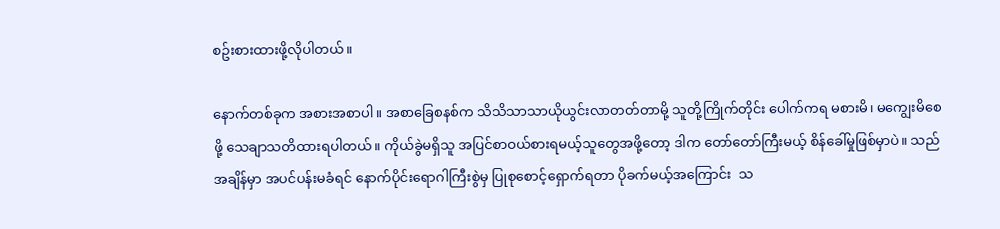စဥ်းစားထားဖို့လိုပါတယ်။

နောက်တစ်ခုက အစားအစာပါ။ အစာခြေစနစ်က သိသိသာသာယိုယွင်းလာတတ်တာမို့ သူတို့ကြိုက်တိုင်း ပေါက်ကရ မစားမိ၊ မကျွေးမိစေဖို့ သေချာသတိထားရပါတယ်။ ကိုယ်ခွဲမရှိသူ အပြင်စာဝယ်စားရမယ့်သူတွေအဖို့တော့ ဒါက တော်တော်ကြီးမယ့် စိန်ခေါ်မှုဖြစ်မှာပဲ။ သည်အချိန်မှာ အပင်ပန်းမခံရင် နောက်ပိုင်းရောဂါကြီးစွဲမှ ပြုစုစောင့်ရှောက်ရတာ ပိုခက်မယ့်အကြောင်း  သ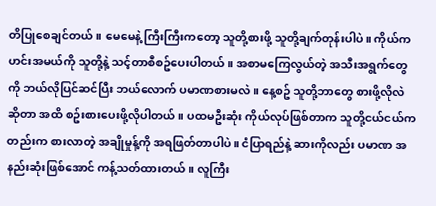တိပြုစေချင်တယ်။ မေမေနဲ့ ကြီးကြီးကတော့ သူတို့စားဖို့ သူတို့ချက်တုန်းပါပဲ။ ကိုယ်က ဟင်းအမယ်ကို သူတို့နဲ့ သင့်တာစီစဥ်ပေးပါတယ်။ အစာမကြေလွယ်တဲ့ အသီးအရွက်တွေကို ဘယ်လိုပြင်ဆင်ပြီး ဘယ်လောက် ပမာဏစားမလဲ။ နေ့စဥ် သူတို့ဘာတွေ စားဖို့လိုလဲ ဆိုတာ အထိ စဥ်းစားပေးဖို့လိုပါတယ်။ ပထမဦးဆုံး ကိုယ်လုပ်ဖြစ်တာက သူတို့ငယ်ငယ်ကတည်းက စားလာတဲ့ အချိုမှုန့်ကို အရဖြတ်တာပါပဲ။ ငံပြာရည်နဲ့ ဆားကိုလည်း ပမာဏ အနည်းဆုံးဖြစ်အောင် ကန့်သတ်ထားတယ်။ လူကြီး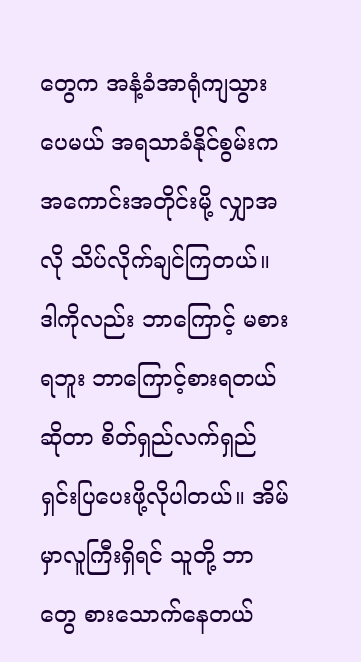တွေက အနံ့ခံအာရုံကျသွားပေမယ် အရသာခံနိုင်စွမ်းက အကောင်းအတိုင်းမို့ လျှာအလို သိပ်လိုက်ချင်ကြတယ်။ ဒါကိုလည်း ဘာကြောင့် မစားရဘူး ဘာကြောင့်စားရတယ်ဆိုတာ စိတ်ရှည်လက်ရှည်ရှင်းပြပေးဖို့လိုပါတယ်။ အိမ်မှာလူကြီးရှိရင် သူတို့ ဘာတွေ စားသောက်နေတယ်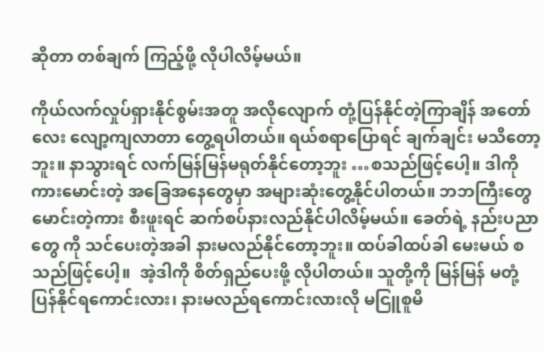ဆိုတာ တစ်ချက် ကြည့်ဖို့ လိုပါလိမ့်မယ်။

ကိုယ်လက်လှုပ်ရှားနိုင်စွမ်းအတူ အလိုလျောက် တုံ့ပြန်နိုင်တဲ့ကြာချိန် အတော်လေး လျော့ကျလာတာ တွေ့ရပါတယ်။ ရယ်စရာပြောရင် ချက်ချင်း မသိတော့ဘူး။ နာသွားရင် လက်မြန်မြန်မရုတ်နိုင်တော့ဘူး …စသည်ဖြင့်ပေါ့။ ဒါကို ကားမောင်းတဲ့ အခြေအနေတွေမှာ အများဆုံးတွေ့နိုင်ပါတယ်။ ဘဘကြီးတွေမောင်းတဲ့ကား စီးဖူးရင် ဆက်စပ်နားလည်နိုင်ပါလိမ့်မယ်။ ခေတ်ရဲ့ နည်းပညာတွေ ကို သင်ပေးတဲ့အခါ နားမလည်နိုင်တော့ဘူး။ ထပ်ခါထပ်ခါ မေးမယ် စသည်ဖြင့်ပေါ့။  အဲ့ဒါကို စိတ်ရှည်ပေးဖို့ လိုပါတယ်။ သူတို့ကို မြန်မြန် မတုံ့ပြန်နိုင်ရကောင်းလား၊ နားမလည်ရကောင်းလားလို မငြူစူမိ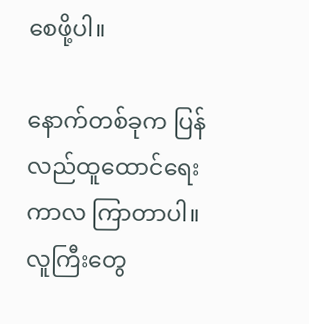စေဖို့ပါ။

နောက်တစ်ခုက ပြန်လည်ထူထောင်ရေးကာလ ကြာတာပါ။ လူကြီးတွေ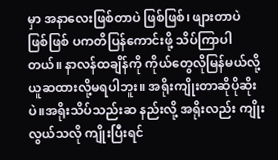မှာ အနာလေးဖြစ်တာပဲ ဖြစ်ဖြစ်၊ ဖျားတာပဲ ဖြစ်ဖြစ် ပကတိပြန်ကောင်းဖို့ သိပ်ကြာပါတယ်။ နာလန်ထချိန်ကို ကိုယ်တွေလိုမြန်မယ်လို့ ယူဆထားလို့မရပါဘူး။ အရိုးကျိုးတာဆိုပိုဆိုးပဲ။အရိုးသိပ်သည်းဆ နည်းလို့ အရိုးလည်း ကျိုးလွယ်သလို ကျိုးပြီးရင်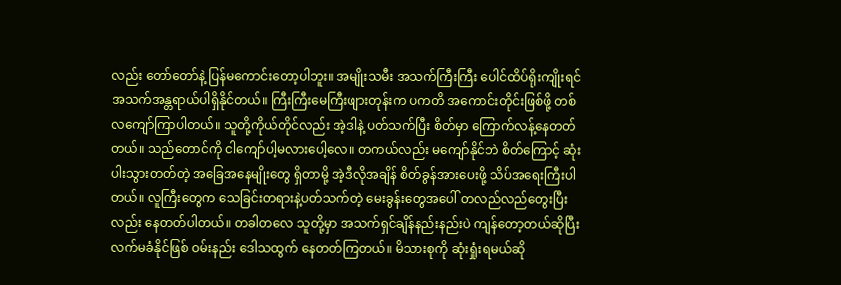လည်း တော်တော်နဲ့ ပြန်မကောင်းတော့ပါဘူး။ အမျိုးသမီး အသက်ကြီးကြီး ပေါင်ထိပ်ရိုးကျိုးရင် အသက်အန္တရာယ်ပါရှိနိုင်တယ်။ ကြီးကြီးမေကြီးဖျားတုန်းက ပကတိ အကောင်းတိုင်းဖြစ်ဖို့ တစ်လကျော်ကြာပါတယ်။ သူတို့ကိုယ်တိုင်လည်း အဲ့ဒါနဲ့ ပတ်သက်ပြီး စိတ်မှာ ကြောက်လန့်နေတတ်တယ်။ သည်တောင်ကို ငါကျော်ပါ့မလားပေါ့လေ။ တကယ်လည်း မကျော်နိုင်ဘဲ စိတ်ကြောင့် ဆုံးပါးသွားတတ်တဲ့ အခြေအနေမျိုးတွေ ရှိတာမို့ အဲ့ဒီလိုအချိန် စိတ်ခွန်အားပေးဖို့ သိပ်အရေးကြီးပါတယ်။ လူကြီးတွေက သေခြင်းတရားနဲ့ပတ်သက်တဲ့ မေးခွန်းတွေအပေါ် တလည်လည်တွေးပြီးလည်း နေတတ်ပါတယ်။ တခါတလေ သူတို့မှာ အသက်ရှင်ချိန်နည်းနည်းပဲ ကျန်တော့တယ်ဆိုပြီး လက်မခံနိုင်ဖြစ် ဝမ်းနည်း ဒေါသထွက် နေတတ်ကြတယ်။ မိသားစုကို ဆုံးရှုံးရမယ်ဆို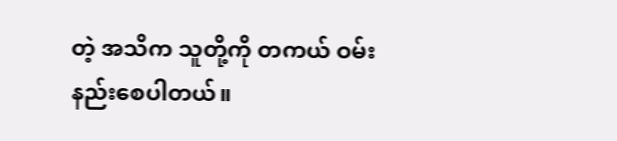တဲ့ အသိက သူတို့ကို တကယ် ဝမ်းနည်းစေပါတယ်။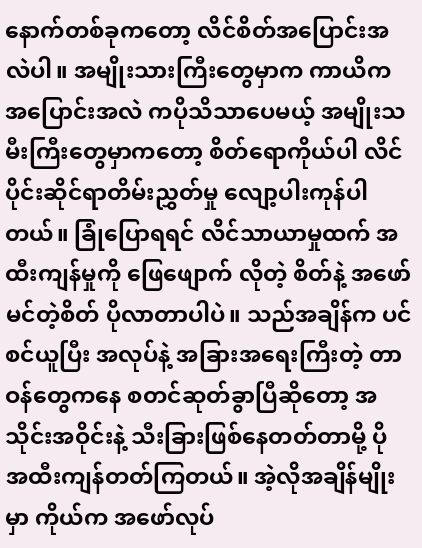နောက်တစ်ခုကတော့ လိင်စိတ်အပြောင်းအလဲပါ။ အမျိုးသားကြီးတွေမှာက ကာယိက အပြောင်းအလဲ ကပိုသိသာပေမယ့် အမျိုးသမီးကြီးတွေမှာကတော့ စိတ်ရောကိုယ်ပါ လိင်ပိုင်းဆိုင်ရာတိမ်းညွှတ်မှု လျော့ပါးကုန်ပါတယ်။ ခြုံပြောရရင် လိင်သာယာမှုထက် အထီးကျန်မှုကို ဖြေဖျောက် လိုတဲ့ စိတ်နဲ့ အဖော်မင်တဲ့စိတ် ပိုလာတာပါပဲ။ သည်အချိန်က ပင်စင်ယူပြီး အလုပ်နဲ့ အခြားအရေးကြီးတဲ့ တာဝန်တွေကနေ စတင်ဆုတ်ခွာပြီဆိုတော့ အသိုင်းအဝိုင်းနဲ့ သီးခြားဖြစ်နေတတ်တာမို့ ပို အထီးကျန်တတ်ကြတယ်။ အဲ့လိုအချိန်မျိုးမှာ ကိုယ်က အဖော်လုပ်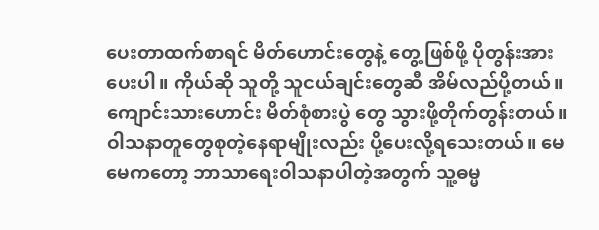ပေးတာထက်စာရင် မိတ်ဟောင်းတွေနဲ့ တွေ့ဖြစ်ဖို့ ပိုတွန်းအားပေးပါ။ ကိုယ်ဆို သူတို့ သူငယ်ချင်းတွေဆီ အိမ်လည်ပို့တယ်။ ကျောင်းသားဟောင်း မိတ်စုံစားပွဲ တွေ သွားဖို့တိုက်တွန်းတယ်။ ဝါသနာတူတွေစုတဲ့နေရာမျိုးလည်း ပို့ပေးလို့ရသေးတယ်။ မေမေကတော့ ဘာသာရေးဝါသနာပါတဲ့အတွက် သူ့ဓမ္မ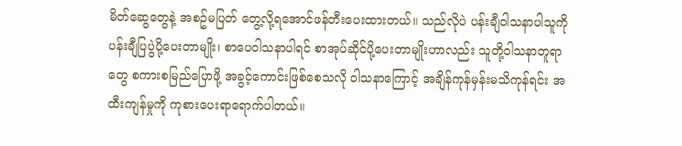မိတ်ဆွေတွေနဲ့ အစဥ်မပြတ် တွေ့လို့ရအောင်ဖန်တီးပေးထားတယ်။ သည်လိုပဲ ပန်းချီဝါသနာပါသူကို ပန်းချီပြပွဲပို့ပေးတာမျိုး၊ စာပေဝါသနာပါရင် စာအုပ်ဆိုင်ပို့ပေးတာမျိုးဟာလည်း သူတို့ဝါသနာတူရာတွေ စကားစမြည်ပြောဖို့ အခွင့်ကောင်းဖြစ်စေသလို ဝါသနာကြောင့် အချိန်ကုန်မှန်းမသိကုန်ရင်း အထီးကျန်မှုကို ကုစားပေးရာရောက်ပါတယ်။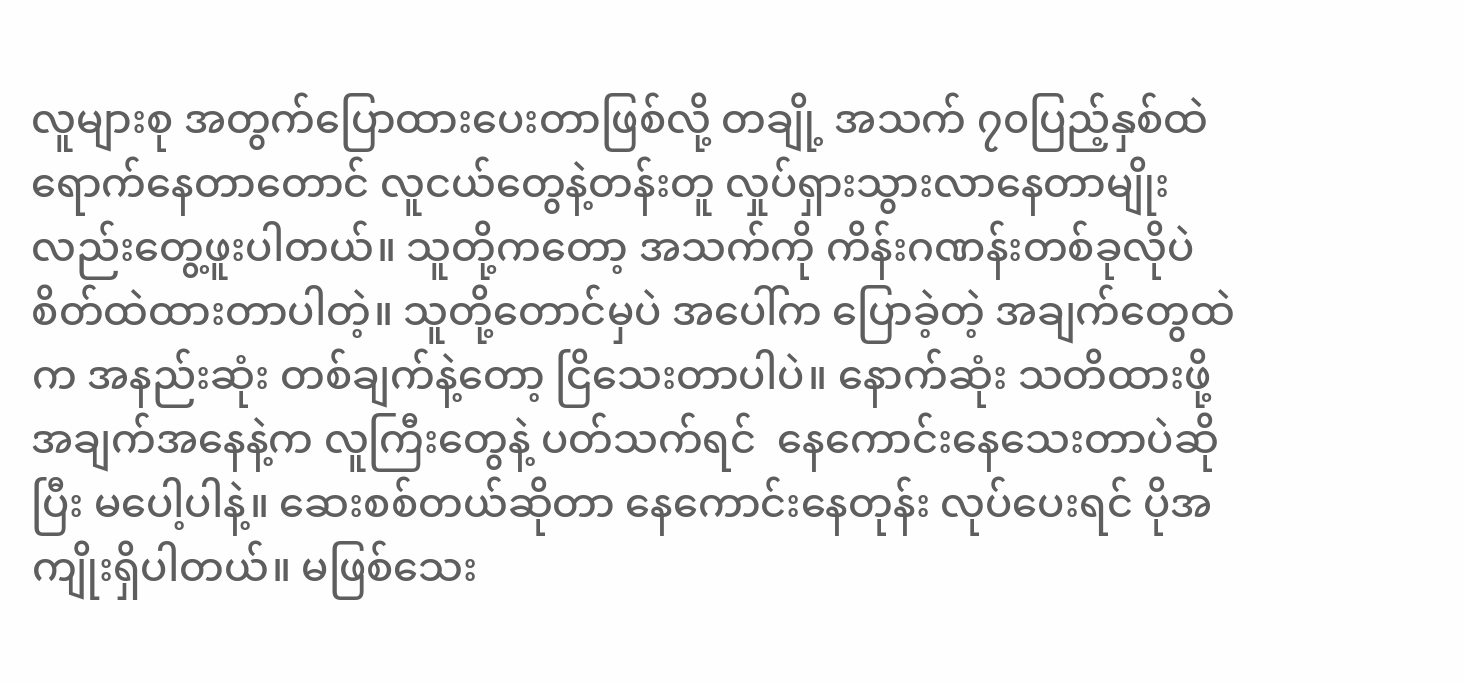လူများစု အတွက်ပြောထားပေးတာဖြစ်လို့ တချို့ အသက် ၇၀ပြည့်နှစ်ထဲ ရောက်နေတာတောင် လူငယ်တွေနဲ့တန်းတူ လှုပ်ရှားသွားလာနေတာမျိုးလည်းတွေ့ဖူးပါတယ်။ သူတို့ကတော့ အသက်ကို ကိန်းဂဏန်းတစ်ခုလိုပဲ စိတ်ထဲထားတာပါတဲ့။ သူတို့တောင်မှပဲ အပေါ်က ပြောခဲ့တဲ့ အချက်တွေထဲက အနည်းဆုံး တစ်ချက်နဲ့တော့ ငြိသေးတာပါပဲ။ နောက်ဆုံး သတိထားဖို့ အချက်အနေနဲ့က လူကြီးတွေနဲ့ ပတ်သက်ရင်  နေကောင်းနေသေးတာပဲဆိုပြီး မပေါ့ပါနဲ့။ ဆေးစစ်တယ်ဆိုတာ နေကောင်းနေတုန်း လုပ်ပေးရင် ပိုအကျိုးရှိပါတယ်။ မဖြစ်သေး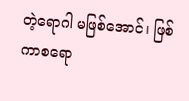တဲ့ရောဂါ မဖြစ်အောင်၊ ဖြစ်ကာစရော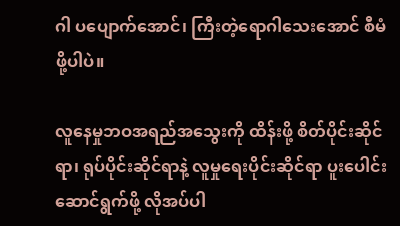ဂါ ပပျောက်အောင်၊ ကြီးတဲ့ရောဂါသေးအောင် စီမံဖို့ပါပဲ။

လူနေမှုဘဝအရည်အသွေးကို ထိန်းဖို့ စိတ်ပိုင်းဆိုင်ရာ၊ ရုပ်ပိုင်းဆိုင်ရာနဲ့ လူမှုရေးပိုင်းဆိုင်ရာ ပူးပေါင်းဆောင်ရွက်ဖို့ လိုအပ်ပါ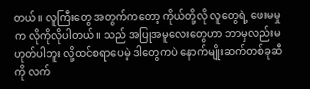တယ်။ လူကြီးတွေ အတွက်ကတော့ ကိုယ်တို့လို လူတွေရဲ့ ဖေးမမှုက လိုကိုလိုပါတယ်။ သည် အပြုအမူလေးတွေဟာ ဘာမှလည်းမဟုတ်ပါဘူး လို့ထင်စရာပေမဲ့ ဒါတွေကပဲ နောက်မျိုးဆက်တစ်ခုဆီကို လက်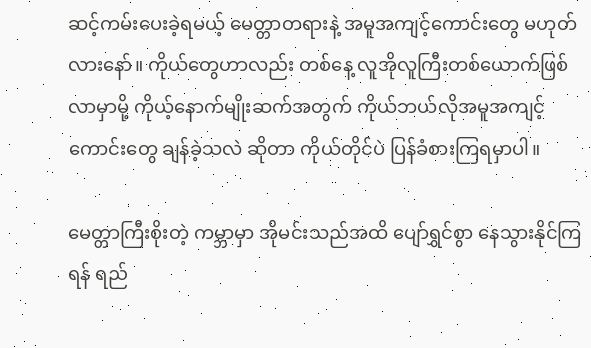ဆင့်ကမ်းပေးခဲ့ရမယ့် မေတ္တာတရားနဲ့ အမူအကျင့်ကောင်းတွေ မဟုတ်လားနော်။ ကိုယ်တွေဟာလည်း တစ်နေ့ လူအိုလူကြီးတစ်ယောက်ဖြစ်လာမှာမို့ ကိုယ့်နောက်မျိုးဆက်အတွက် ကိုယ်ဘယ်လိုအမူအကျင့်ကောင်းတွေ ချန်ခဲ့သလဲ ဆိုတာ ကိုယ်တိုင်ပဲ ပြန်ခံစားကြရမှာပါ။

မေတ္တာကြီးစိုးတဲ့ ကမ္ဘာမှာ အိုမင်းသည်အထိ ပျော်ရွှင်စွာ နေသွားနိုင်ကြရန် ရည်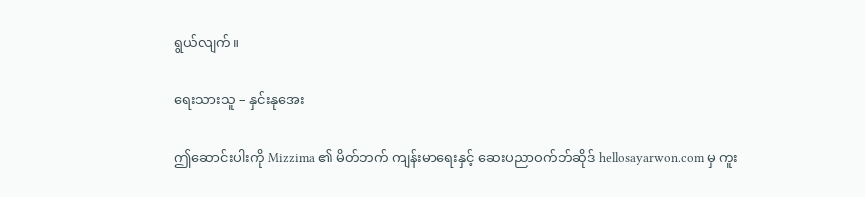ရွယ်လျက်။

ရေးသားသူ – နှင်းနုအေး

ဤဆောင်းပါးကို Mizzima ၏ မိတ်ဘက် ကျန်းမာရေးနှင့် ဆေးပညာဝက်ဘ်ဆိုဒ် hellosayarwon.com မှ ကူး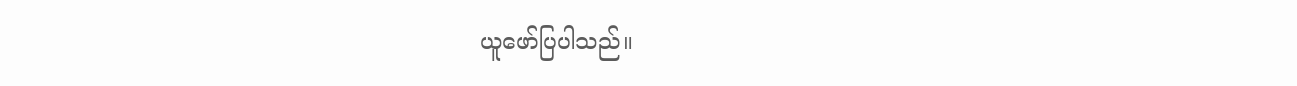ယူဖော်ပြပါသည်။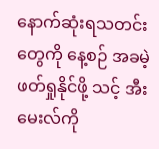နောက်ဆုံးရသတင်းတွေကို နေ့စဉ် အခမဲ့ဖတ်ရှုနိုင်ဖို့ သင့် အီးမေးလ်ကို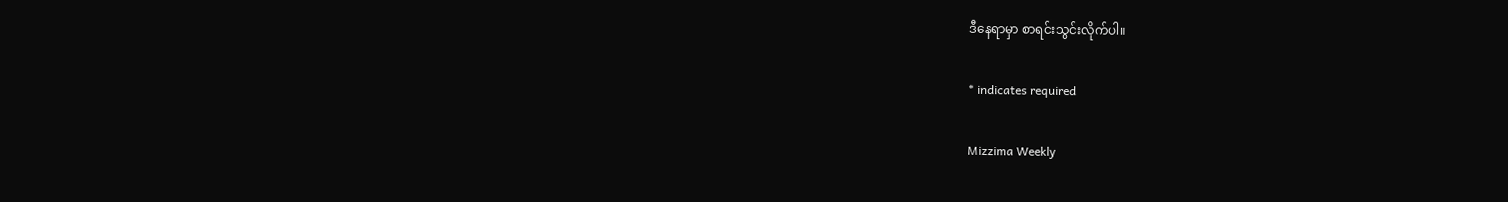ဒီနေရာမှာ စာရင်းသွင်းလိုက်ပါ။

* indicates required

Mizzima Weekly